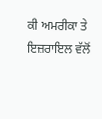ਕੀ ਅਮਰੀਕਾ ਤੇ ਇਜ਼ਰਾਇਲ ਵੱਲੋਂ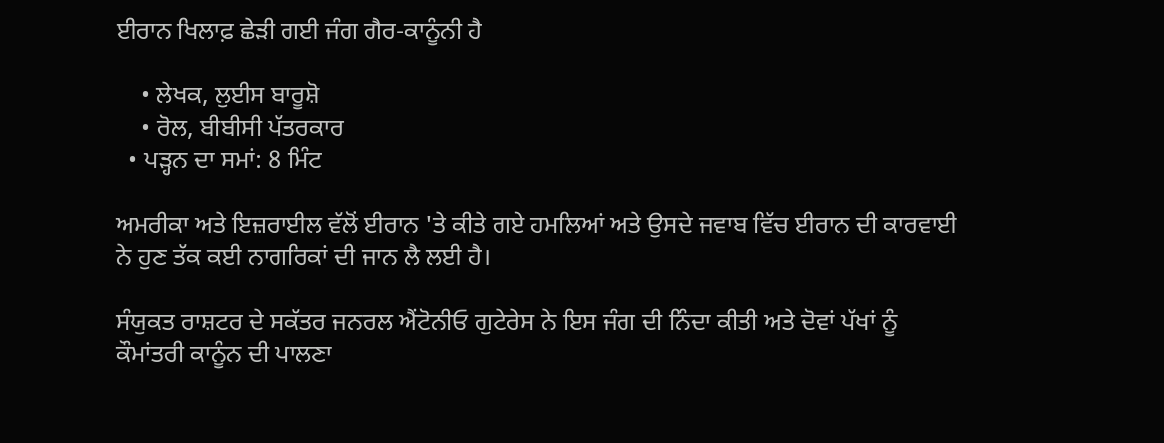ਈਰਾਨ ਖਿਲਾਫ਼ ਛੇੜੀ ਗਈ ਜੰਗ ਗੈਰ-ਕਾਨੂੰਨੀ ਹੈ

    • ਲੇਖਕ, ਲੁਈਸ ਬਾਰੂਸ਼ੋ
    • ਰੋਲ, ਬੀਬੀਸੀ ਪੱਤਰਕਾਰ
  • ਪੜ੍ਹਨ ਦਾ ਸਮਾਂ: 8 ਮਿੰਟ

ਅਮਰੀਕਾ ਅਤੇ ਇਜ਼ਰਾਈਲ ਵੱਲੋਂ ਈਰਾਨ 'ਤੇ ਕੀਤੇ ਗਏ ਹਮਲਿਆਂ ਅਤੇ ਉਸਦੇ ਜਵਾਬ ਵਿੱਚ ਈਰਾਨ ਦੀ ਕਾਰਵਾਈ ਨੇ ਹੁਣ ਤੱਕ ਕਈ ਨਾਗਰਿਕਾਂ ਦੀ ਜਾਨ ਲੈ ਲਈ ਹੈ।

ਸੰਯੁਕਤ ਰਾਸ਼ਟਰ ਦੇ ਸਕੱਤਰ ਜਨਰਲ ਐਂਟੋਨੀਓ ਗੁਟੇਰੇਸ ਨੇ ਇਸ ਜੰਗ ਦੀ ਨਿੰਦਾ ਕੀਤੀ ਅਤੇ ਦੋਵਾਂ ਪੱਖਾਂ ਨੂੰ ਕੌਮਾਂਤਰੀ ਕਾਨੂੰਨ ਦੀ ਪਾਲਣਾ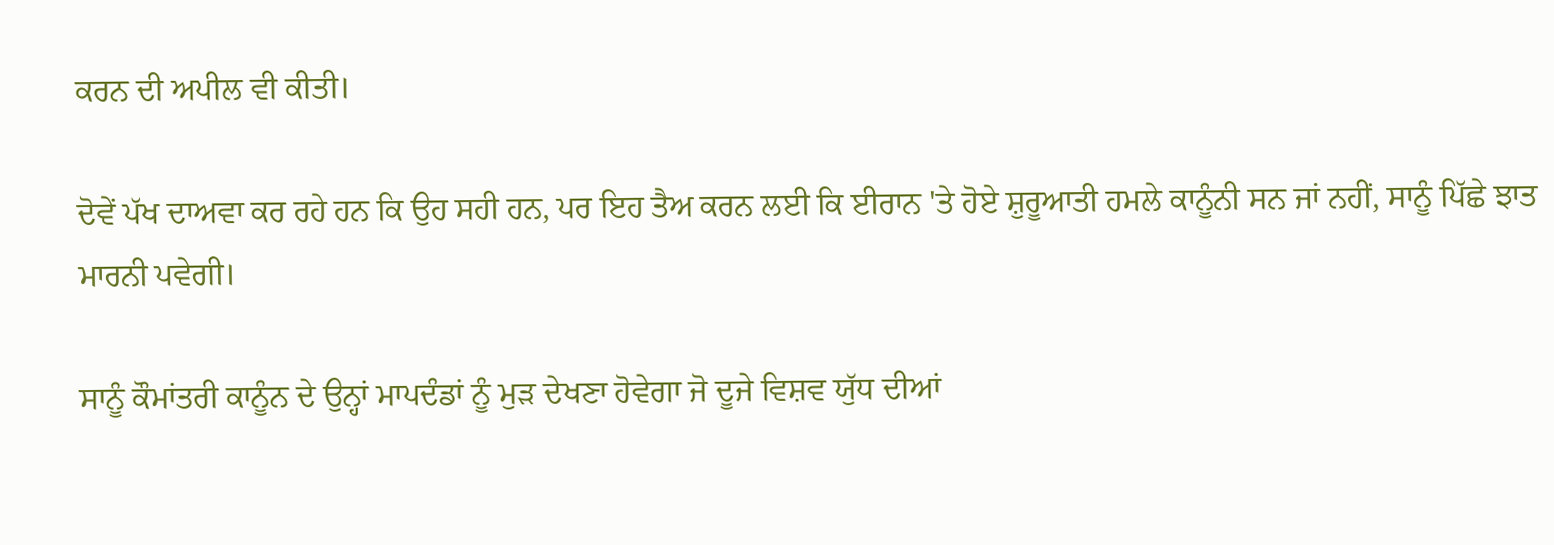ਕਰਨ ਦੀ ਅਪੀਲ ਵੀ ਕੀਤੀ।

ਦੋਵੇਂ ਪੱਖ ਦਾਅਵਾ ਕਰ ਰਹੇ ਹਨ ਕਿ ਉਹ ਸਹੀ ਹਨ, ਪਰ ਇਹ ਤੈਅ ਕਰਨ ਲਈ ਕਿ ਈਰਾਨ 'ਤੇ ਹੋਏ ਸ਼ੁਰੂਆਤੀ ਹਮਲੇ ਕਾਨੂੰਨੀ ਸਨ ਜਾਂ ਨਹੀਂ, ਸਾਨੂੰ ਪਿੱਛੇ ਝਾਤ ਮਾਰਨੀ ਪਵੇਗੀ।

ਸਾਨੂੰ ਕੌਮਾਂਤਰੀ ਕਾਨੂੰਨ ਦੇ ਉਨ੍ਹਾਂ ਮਾਪਦੰਡਾਂ ਨੂੰ ਮੁੜ ਦੇਖਣਾ ਹੋਵੇਗਾ ਜੋ ਦੂਜੇ ਵਿਸ਼ਵ ਯੁੱਧ ਦੀਆਂ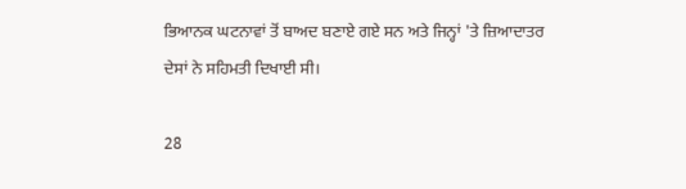ਭਿਆਨਕ ਘਟਨਾਵਾਂ ਤੋਂ ਬਾਅਦ ਬਣਾਏ ਗਏ ਸਨ ਅਤੇ ਜਿਨ੍ਹਾਂ 'ਤੇ ਜ਼ਿਆਦਾਤਰ ਦੇਸਾਂ ਨੇ ਸਹਿਮਤੀ ਦਿਖਾਈ ਸੀ।

28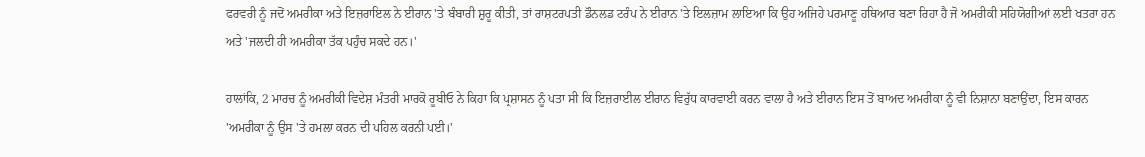ਫਰਵਰੀ ਨੂੰ ਜਦੋਂ ਅਮਰੀਕਾ ਅਤੇ ਇਜ਼ਰਾਇਲ ਨੇ ਈਰਾਨ 'ਤੇ ਬੰਬਾਰੀ ਸ਼ੁਰੂ ਕੀਤੀ, ਤਾਂ ਰਾਸ਼ਟਰਪਤੀ ਡੌਨਲਡ ਟਰੰਪ ਨੇ ਈਰਾਨ 'ਤੇ ਇਲਜ਼ਾਮ ਲਾਇਆ ਕਿ ਉਹ ਅਜਿਹੇ ਪਰਮਾਣੂ ਹਥਿਆਰ ਬਣਾ ਰਿਹਾ ਹੈ ਜੋ ਅਮਰੀਕੀ ਸਹਿਯੋਗੀਆਂ ਲਈ ਖਤਰਾ ਹਨ ਅਤੇ 'ਜਲਦੀ ਹੀ ਅਮਰੀਕਾ ਤੱਕ ਪਹੁੰਚ ਸਕਦੇ ਹਨ।'

ਹਾਲਾਂਕਿ, 2 ਮਾਰਚ ਨੂੰ ਅਮਰੀਕੀ ਵਿਦੇਸ਼ ਮੰਤਰੀ ਮਾਰਕੋ ਰੂਬੀਓ ਨੇ ਕਿਹਾ ਕਿ ਪ੍ਰਸ਼ਾਸਨ ਨੂੰ ਪਤਾ ਸੀ ਕਿ ਇਜ਼ਰਾਈਲ ਈਰਾਨ ਵਿਰੁੱਧ ਕਾਰਵਾਈ ਕਰਨ ਵਾਲਾ ਹੈ ਅਤੇ ਈਰਾਨ ਇਸ ਤੋਂ ਬਾਅਦ ਅਮਰੀਕਾ ਨੂੰ ਵੀ ਨਿਸ਼ਾਨਾ ਬਣਾਉਂਦਾ, ਇਸ ਕਾਰਨ 'ਅਮਰੀਕਾ ਨੂੰ ਉਸ 'ਤੇ ਹਮਲਾ ਕਰਨ ਦੀ ਪਹਿਲ ਕਰਨੀ ਪਈ।'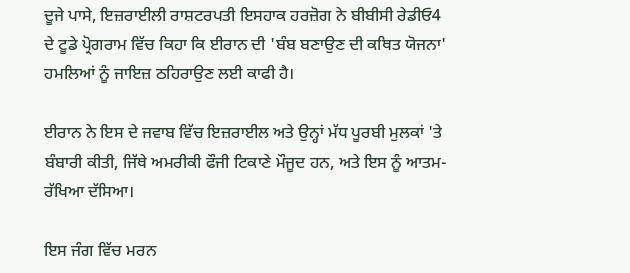ਦੂਜੇ ਪਾਸੇ, ਇਜ਼ਰਾਈਲੀ ਰਾਸ਼ਟਰਪਤੀ ਇਸਹਾਕ ਹਰਜ਼ੋਗ ਨੇ ਬੀਬੀਸੀ ਰੇਡੀਓ4 ਦੇ ਟੂਡੇ ਪ੍ਰੋਗਰਾਮ ਵਿੱਚ ਕਿਹਾ ਕਿ ਈਰਾਨ ਦੀ 'ਬੰਬ ਬਣਾਉਣ ਦੀ ਕਥਿਤ ਯੋਜਨਾ' ਹਮਲਿਆਂ ਨੂੰ ਜਾਇਜ਼ ਠਹਿਰਾਉਣ ਲਈ ਕਾਫੀ ਹੈ।

ਈਰਾਨ ਨੇ ਇਸ ਦੇ ਜਵਾਬ ਵਿੱਚ ਇਜ਼ਰਾਈਲ ਅਤੇ ਉਨ੍ਹਾਂ ਮੱਧ ਪੂਰਬੀ ਮੁਲਕਾਂ 'ਤੇ ਬੰਬਾਰੀ ਕੀਤੀ, ਜਿੱਥੇ ਅਮਰੀਕੀ ਫੌਜੀ ਟਿਕਾਣੇ ਮੌਜੂਦ ਹਨ, ਅਤੇ ਇਸ ਨੂੰ ਆਤਮ-ਰੱਖਿਆ ਦੱਸਿਆ।

ਇਸ ਜੰਗ ਵਿੱਚ ਮਰਨ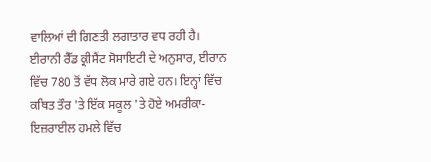ਵਾਲਿਆਂ ਦੀ ਗਿਣਤੀ ਲਗਾਤਾਰ ਵਧ ਰਹੀ ਹੈ। ਈਰਾਨੀ ਰੈੱਡ ਕ੍ਰੀਸੈਂਟ ਸੋਸਾਇਟੀ ਦੇ ਅਨੁਸਾਰ, ਈਰਾਨ ਵਿੱਚ 780 ਤੋਂ ਵੱਧ ਲੋਕ ਮਾਰੇ ਗਏ ਹਨ। ਇਨ੍ਹਾਂ ਵਿੱਚ ਕਥਿਤ ਤੌਰ 'ਤੇ ਇੱਕ ਸਕੂਲ 'ਤੇ ਹੋਏ ਅਮਰੀਕਾ-ਇਜ਼ਰਾਈਲ ਹਮਲੇ ਵਿੱਚ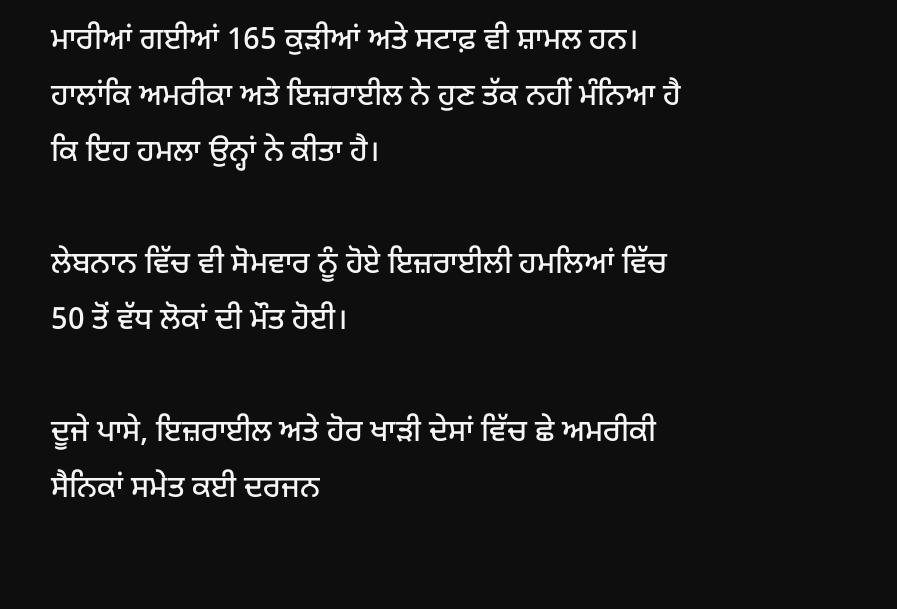ਮਾਰੀਆਂ ਗਈਆਂ 165 ਕੁੜੀਆਂ ਅਤੇ ਸਟਾਫ਼ ਵੀ ਸ਼ਾਮਲ ਹਨ। ਹਾਲਾਂਕਿ ਅਮਰੀਕਾ ਅਤੇ ਇਜ਼ਰਾਈਲ ਨੇ ਹੁਣ ਤੱਕ ਨਹੀਂ ਮੰਨਿਆ ਹੈ ਕਿ ਇਹ ਹਮਲਾ ਉਨ੍ਹਾਂ ਨੇ ਕੀਤਾ ਹੈ।

ਲੇਬਨਾਨ ਵਿੱਚ ਵੀ ਸੋਮਵਾਰ ਨੂੰ ਹੋਏ ਇਜ਼ਰਾਈਲੀ ਹਮਲਿਆਂ ਵਿੱਚ 50 ਤੋਂ ਵੱਧ ਲੋਕਾਂ ਦੀ ਮੌਤ ਹੋਈ।

ਦੂਜੇ ਪਾਸੇ, ਇਜ਼ਰਾਈਲ ਅਤੇ ਹੋਰ ਖਾੜੀ ਦੇਸਾਂ ਵਿੱਚ ਛੇ ਅਮਰੀਕੀ ਸੈਨਿਕਾਂ ਸਮੇਤ ਕਈ ਦਰਜਨ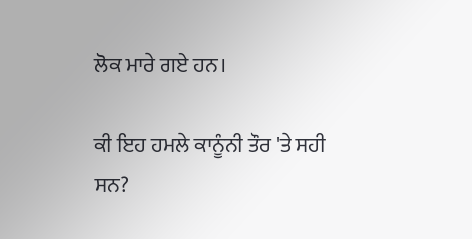ਲੋਕ ਮਾਰੇ ਗਏ ਹਨ।

ਕੀ ਇਹ ਹਮਲੇ ਕਾਨੂੰਨੀ ਤੌਰ 'ਤੇ ਸਹੀ ਸਨ?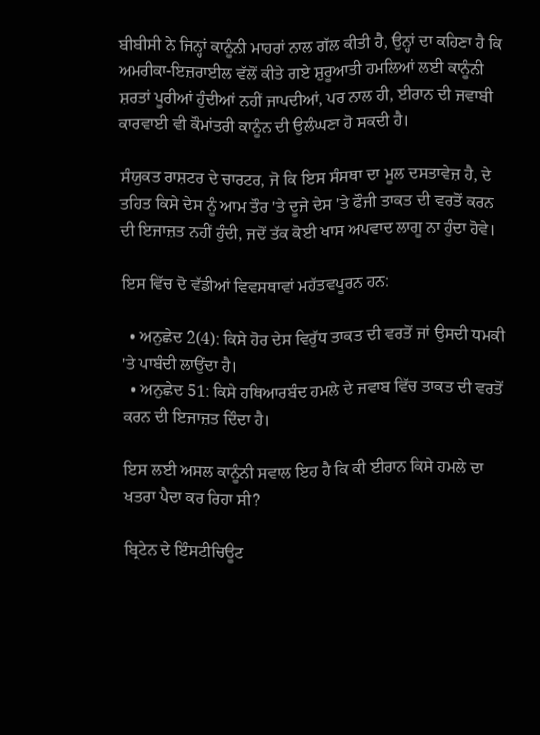ਬੀਬੀਸੀ ਨੇ ਜਿਨ੍ਹਾਂ ਕਾਨੂੰਨੀ ਮਾਹਰਾਂ ਨਾਲ ਗੱਲ ਕੀਤੀ ਹੈ, ਉਨ੍ਹਾਂ ਦਾ ਕਹਿਣਾ ਹੈ ਕਿ ਅਮਰੀਕਾ-ਇਜ਼ਰਾਈਲ ਵੱਲੋਂ ਕੀਤੇ ਗਏ ਸ਼ੁਰੂਆਤੀ ਹਮਲਿਆਂ ਲਈ ਕਾਨੂੰਨੀ ਸ਼ਰਤਾਂ ਪੂਰੀਆਂ ਹੁੰਦੀਆਂ ਨਹੀਂ ਜਾਪਦੀਆਂ, ਪਰ ਨਾਲ ਹੀ, ਈਰਾਨ ਦੀ ਜਵਾਬੀ ਕਾਰਵਾਈ ਵੀ ਕੌਮਾਂਤਰੀ ਕਾਨੂੰਨ ਦੀ ਉਲੰਘਣਾ ਹੋ ਸਕਦੀ ਹੈ।

ਸੰਯੁਕਤ ਰਾਸ਼ਟਰ ਦੇ ਚਾਰਟਰ, ਜੋ ਕਿ ਇਸ ਸੰਸਥਾ ਦਾ ਮੂਲ ਦਸਤਾਵੇਜ਼ ਹੈ, ਦੇ ਤਹਿਤ ਕਿਸੇ ਦੇਸ ਨੂੰ ਆਮ ਤੌਰ 'ਤੇ ਦੂਜੇ ਦੇਸ 'ਤੇ ਫੌਜੀ ਤਾਕਤ ਦੀ ਵਰਤੋਂ ਕਰਨ ਦੀ ਇਜਾਜ਼ਤ ਨਹੀਂ ਹੁੰਦੀ, ਜਦੋਂ ਤੱਕ ਕੋਈ ਖਾਸ ਅਪਵਾਦ ਲਾਗੂ ਨਾ ਹੁੰਦਾ ਹੋਵੇ।

ਇਸ ਵਿੱਚ ਦੋ ਵੱਡੀਆਂ ਵਿਵਸਥਾਵਾਂ ਮਹੱਤਵਪੂਰਨ ਹਨ:

  • ਅਨੁਛੇਦ 2(4): ਕਿਸੇ ਹੋਰ ਦੇਸ ਵਿਰੁੱਧ ਤਾਕਤ ਦੀ ਵਰਤੋਂ ਜਾਂ ਉਸਦੀ ਧਮਕੀ 'ਤੇ ਪਾਬੰਦੀ ਲਾਉਂਦਾ ਹੈ।
  • ਅਨੁਛੇਦ 51: ਕਿਸੇ ਹਥਿਆਰਬੰਦ ਹਮਲੇ ਦੇ ਜਵਾਬ ਵਿੱਚ ਤਾਕਤ ਦੀ ਵਰਤੋਂ ਕਰਨ ਦੀ ਇਜਾਜ਼ਤ ਦਿੰਦਾ ਹੈ।

ਇਸ ਲਈ ਅਸਲ ਕਾਨੂੰਨੀ ਸਵਾਲ ਇਹ ਹੈ ਕਿ ਕੀ ਈਰਾਨ ਕਿਸੇ ਹਮਲੇ ਦਾ ਖਤਰਾ ਪੈਦਾ ਕਰ ਰਿਹਾ ਸੀ?

ਬ੍ਰਿਟੇਨ ਦੇ ਇੰਸਟੀਚਿਊਟ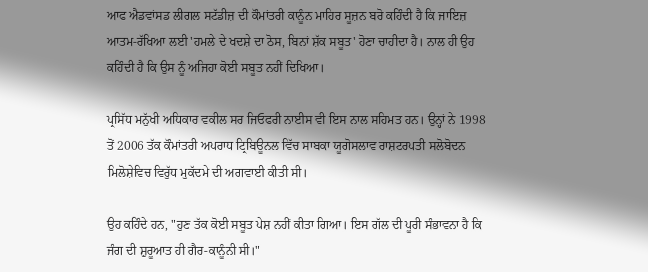ਆਫ ਐਡਵਾਂਸਡ ਲੀਗਲ ਸਟੱਡੀਜ਼ ਦੀ ਕੌਮਾਂਤਰੀ ਕਾਨੂੰਨ ਮਾਹਿਰ ਸੂਜ਼ਨ ਬਰੋ ਕਹਿੰਦੀ ਹੈ ਕਿ ਜਾਇਜ਼ ਆਤਮ-ਰੱਖਿਆ ਲਈ 'ਹਮਲੇ ਦੇ ਖਦਸ਼ੇ ਦਾ ਠੋਸ, ਬਿਨਾਂ ਸ਼ੱਕ ਸਬੂਤ' ਹੋਣਾ ਚਾਹੀਦਾ ਹੈ। ਨਾਲ ਹੀ ਉਹ ਕਹਿੰਦੀ ਹੈ ਕਿ ਉਸ ਨੂੰ ਅਜਿਹਾ ਕੋਈ ਸਬੂਤ ਨਹੀਂ ਦਿਖਿਆ।

ਪ੍ਰਸਿੱਧ ਮਨੁੱਖੀ ਅਧਿਕਾਰ ਵਕੀਲ ਸਰ ਜਿਓਫਰੀ ਨਾਈਸ ਵੀ ਇਸ ਨਾਲ ਸਹਿਮਤ ਹਨ। ਉਨ੍ਹਾਂ ਨੇ 1998 ਤੋਂ 2006 ਤੱਕ ਕੌਮਾਂਤਰੀ ਅਪਰਾਧ ਟ੍ਰਿਬਿਊਨਲ ਵਿੱਚ ਸਾਬਕਾ ਯੂਗੋਸਲਾਵ ਰਾਸ਼ਟਰਪਤੀ ਸਲੋਬੋਦਨ ਮਿਲੋਸ਼ੇਵਿਚ ਵਿਰੁੱਧ ਮੁਕੱਦਮੇ ਦੀ ਅਗਵਾਈ ਕੀਤੀ ਸੀ।

ਉਹ ਕਹਿੰਦੇ ਹਨ, "ਹੁਣ ਤੱਕ ਕੋਈ ਸਬੂਤ ਪੇਸ਼ ਨਹੀਂ ਕੀਤਾ ਗਿਆ। ਇਸ ਗੱਲ ਦੀ ਪੂਰੀ ਸੰਭਾਵਨਾ ਹੈ ਕਿ ਜੰਗ ਦੀ ਸ਼ੁਰੂਆਤ ਹੀ ਗੈਰ-ਕਾਨੂੰਨੀ ਸੀ।"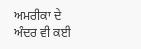ਅਮਰੀਕਾ ਦੇ ਅੰਦਰ ਵੀ ਕਈ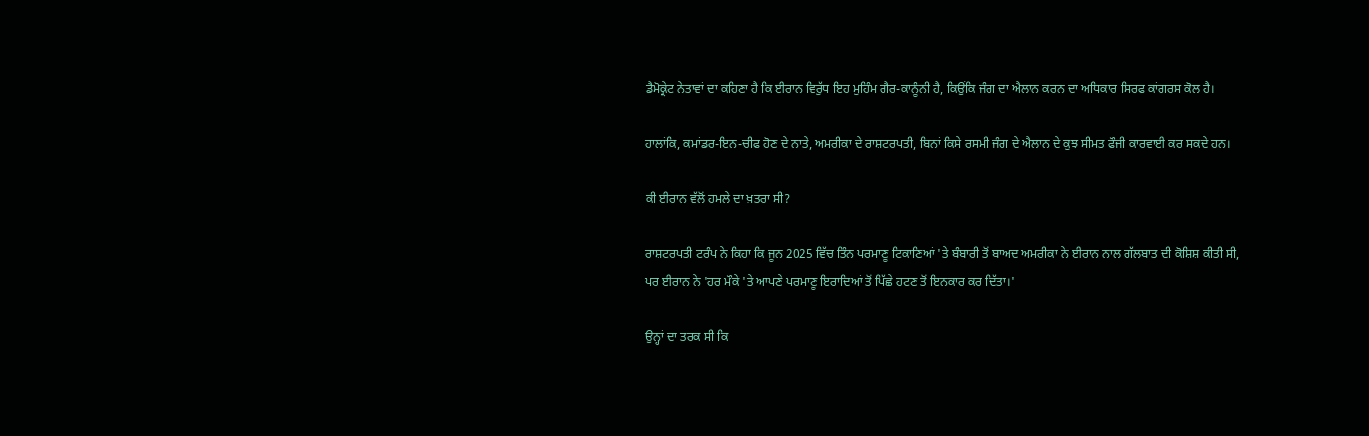ਡੈਮੋਕ੍ਰੇਟ ਨੇਤਾਵਾਂ ਦਾ ਕਹਿਣਾ ਹੈ ਕਿ ਈਰਾਨ ਵਿਰੁੱਧ ਇਹ ਮੁਹਿੰਮ ਗੈਰ-ਕਾਨੂੰਨੀ ਹੈ, ਕਿਉਂਕਿ ਜੰਗ ਦਾ ਐਲਾਨ ਕਰਨ ਦਾ ਅਧਿਕਾਰ ਸਿਰਫ ਕਾਂਗਰਸ ਕੋਲ ਹੈ।

ਹਾਲਾਂਕਿ, ਕਮਾਂਡਰ-ਇਨ-ਚੀਫ ਹੋਣ ਦੇ ਨਾਤੇ, ਅਮਰੀਕਾ ਦੇ ਰਾਸ਼ਟਰਪਤੀ, ਬਿਨਾਂ ਕਿਸੇ ਰਸਮੀ ਜੰਗ ਦੇ ਐਲਾਨ ਦੇ ਕੁਝ ਸੀਮਤ ਫੌਜੀ ਕਾਰਵਾਈ ਕਰ ਸਕਦੇ ਹਨ।

ਕੀ ਈਰਾਨ ਵੱਲੋਂ ਹਮਲੇ ਦਾ ਖ਼ਤਰਾ ਸੀ?

ਰਾਸ਼ਟਰਪਤੀ ਟਰੰਪ ਨੇ ਕਿਹਾ ਕਿ ਜੂਨ 2025 ਵਿੱਚ ਤਿੰਨ ਪਰਮਾਣੂ ਟਿਕਾਣਿਆਂ 'ਤੇ ਬੰਬਾਰੀ ਤੋਂ ਬਾਅਦ ਅਮਰੀਕਾ ਨੇ ਈਰਾਨ ਨਾਲ ਗੱਲਬਾਤ ਦੀ ਕੋਸ਼ਿਸ਼ ਕੀਤੀ ਸੀ, ਪਰ ਈਰਾਨ ਨੇ 'ਹਰ ਮੌਕੇ 'ਤੇ ਆਪਣੇ ਪਰਮਾਣੂ ਇਰਾਦਿਆਂ ਤੋਂ ਪਿੱਛੇ ਹਟਣ ਤੋਂ ਇਨਕਾਰ ਕਰ ਦਿੱਤਾ।'

ਉਨ੍ਹਾਂ ਦਾ ਤਰਕ ਸੀ ਕਿ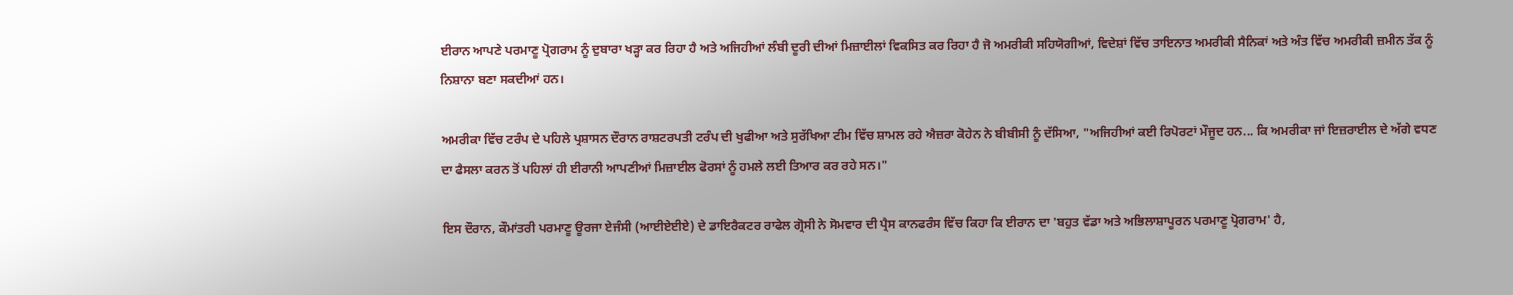ਈਰਾਨ ਆਪਣੇ ਪਰਮਾਣੂ ਪ੍ਰੋਗਰਾਮ ਨੂੰ ਦੁਬਾਰਾ ਖੜ੍ਹਾ ਕਰ ਰਿਹਾ ਹੈ ਅਤੇ ਅਜਿਹੀਆਂ ਲੰਬੀ ਦੂਰੀ ਦੀਆਂ ਮਿਜ਼ਾਈਲਾਂ ਵਿਕਸਿਤ ਕਰ ਰਿਹਾ ਹੈ ਜੋ ਅਮਰੀਕੀ ਸਹਿਯੋਗੀਆਂ, ਵਿਦੇਸ਼ਾਂ ਵਿੱਚ ਤਾਇਨਾਤ ਅਮਰੀਕੀ ਸੈਨਿਕਾਂ ਅਤੇ ਅੰਤ ਵਿੱਚ ਅਮਰੀਕੀ ਜ਼ਮੀਨ ਤੱਕ ਨੂੰ ਨਿਸ਼ਾਨਾ ਬਣਾ ਸਕਦੀਆਂ ਹਨ।

ਅਮਰੀਕਾ ਵਿੱਚ ਟਰੰਪ ਦੇ ਪਹਿਲੇ ਪ੍ਰਸ਼ਾਸਨ ਦੌਰਾਨ ਰਾਸ਼ਟਰਪਤੀ ਟਰੰਪ ਦੀ ਖੁਫੀਆ ਅਤੇ ਸੁਰੱਖਿਆ ਟੀਮ ਵਿੱਚ ਸ਼ਾਮਲ ਰਹੇ ਐਜ਼ਰਾ ਕੋਹੇਨ ਨੇ ਬੀਬੀਸੀ ਨੂੰ ਦੱਸਿਆ, "ਅਜਿਹੀਆਂ ਕਈ ਰਿਪੋਰਟਾਂ ਮੌਜੂਦ ਹਨ... ਕਿ ਅਮਰੀਕਾ ਜਾਂ ਇਜ਼ਰਾਈਲ ਦੇ ਅੱਗੇ ਵਧਣ ਦਾ ਫੈਸਲਾ ਕਰਨ ਤੋਂ ਪਹਿਲਾਂ ਹੀ ਈਰਾਨੀ ਆਪਣੀਆਂ ਮਿਜ਼ਾਈਲ ਫੋਰਸਾਂ ਨੂੰ ਹਮਲੇ ਲਈ ਤਿਆਰ ਕਰ ਰਹੇ ਸਨ।"

ਇਸ ਦੌਰਾਨ, ਕੌਮਾਂਤਰੀ ਪਰਮਾਣੂ ਊਰਜਾ ਏਜੰਸੀ (ਆਈਏਈਏ) ਦੇ ਡਾਇਰੈਕਟਰ ਰਾਫੇਲ ਗ੍ਰੋਸੀ ਨੇ ਸੋਮਵਾਰ ਦੀ ਪ੍ਰੈਸ ਕਾਨਫਰੰਸ ਵਿੱਚ ਕਿਹਾ ਕਿ ਈਰਾਨ ਦਾ 'ਬਹੁਤ ਵੱਡਾ ਅਤੇ ਅਭਿਲਾਸ਼ਾਪੂਰਨ ਪਰਮਾਣੂ ਪ੍ਰੋਗਰਾਮ' ਹੈ,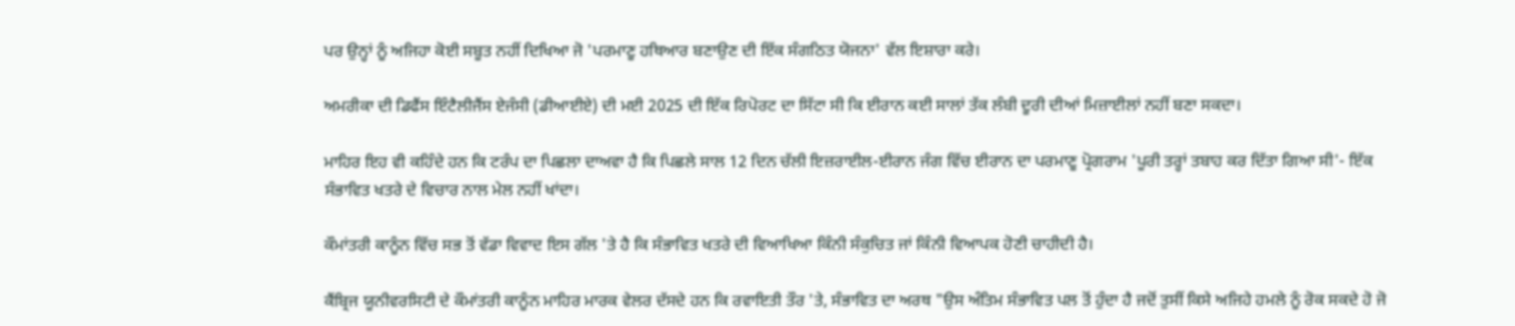ਪਰ ਉਨ੍ਹਾਂ ਨੂੰ ਅਜਿਹਾ ਕੋਈ ਸਬੂਤ ਨਹੀਂ ਦਿਖਿਆ ਜੋ 'ਪਰਮਾਣੂ ਹਥਿਆਰ ਬਣਾਉਣ ਦੀ ਇੱਕ ਸੰਗਠਿਤ ਯੋਜਨਾ' ਵੱਲ ਇਸ਼ਾਰਾ ਕਰੇ।

ਅਮਰੀਕਾ ਦੀ ਡਿਫੈਂਸ ਇੰਟੈਲੀਜੈਂਸ ਏਜੰਸੀ (ਡੀਆਈਏ) ਦੀ ਮਈ 2025 ਦੀ ਇੱਕ ਰਿਪੋਰਟ ਦਾ ਸਿੱਟਾ ਸੀ ਕਿ ਈਰਾਨ ਕਈ ਸਾਲਾਂ ਤੱਕ ਲੰਬੀ ਦੂਰੀ ਦੀਆਂ ਮਿਜ਼ਾਈਲਾਂ ਨਹੀਂ ਬਣਾ ਸਕਦਾ।

ਮਾਹਿਰ ਇਹ ਵੀ ਕਹਿੰਦੇ ਹਨ ਕਿ ਟਰੰਪ ਦਾ ਪਿਛਲਾ ਦਾਅਵਾ ਹੈ ਕਿ ਪਿਛਲੇ ਸਾਲ 12 ਦਿਨ ਚੱਲੀ ਇਜ਼ਰਾਈਲ-ਈਰਾਨ ਜੰਗ ਵਿੱਚ ਈਰਾਨ ਦਾ ਪਰਮਾਣੂ ਪ੍ਰੋਗਰਾਮ 'ਪੂਰੀ ਤਰ੍ਹਾਂ ਤਬਾਹ ਕਰ ਦਿੱਤਾ ਗਿਆ ਸੀ'- ਇੱਕ ਸੰਭਾਵਿਤ ਖਤਰੇ ਦੇ ਵਿਚਾਰ ਨਾਲ ਮੇਲ ਨਹੀਂ ਖਾਂਦਾ।

ਕੌਮਾਂਤਰੀ ਕਾਨੂੰਨ ਵਿੱਚ ਸਭ ਤੋਂ ਵੱਡਾ ਵਿਵਾਦ ਇਸ ਗੱਲ 'ਤੇ ਹੈ ਕਿ ਸੰਭਾਵਿਤ ਖਤਰੇ ਦੀ ਵਿਆਖਿਆ ਕਿੰਨੀ ਸੰਕੁਚਿਤ ਜਾਂ ਕਿੰਨੀ ਵਿਆਪਕ ਹੋਣੀ ਚਾਹੀਦੀ ਹੈ।

ਕੈਂਬ੍ਰਿਜ ਯੂਨੀਵਰਸਿਟੀ ਦੇ ਕੌਮਾਂਤਰੀ ਕਾਨੂੰਨ ਮਾਹਿਰ ਮਾਰਕ ਵੇਲਰ ਦੱਸਦੇ ਹਨ ਕਿ ਰਵਾਇਤੀ ਤੌਰ 'ਤੇ, ਸੰਭਾਵਿਤ ਦਾ ਅਰਥ "ਉਸ ਅੰਤਿਮ ਸੰਭਾਵਿਤ ਪਲ ਤੋਂ ਹੁੰਦਾ ਹੈ ਜਦੋਂ ਤੁਸੀਂ ਕਿਸੇ ਅਜਿਹੇ ਹਮਲੇ ਨੂੰ ਰੋਕ ਸਕਦੇ ਹੋ ਜੋ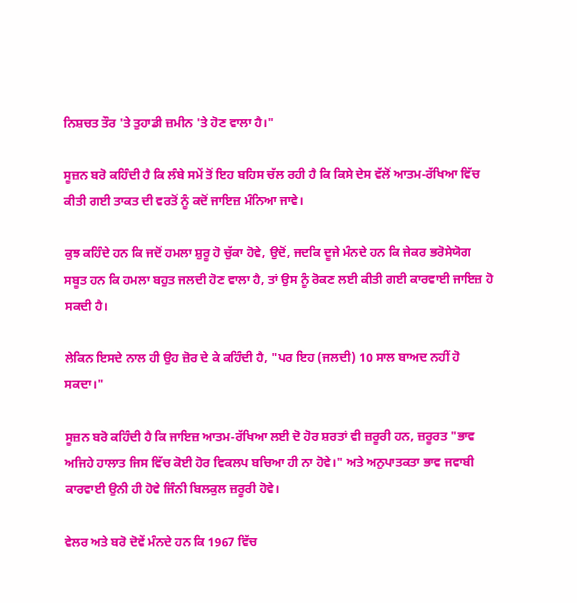ਨਿਸ਼ਚਤ ਤੌਰ 'ਤੇ ਤੁਹਾਡੀ ਜ਼ਮੀਨ 'ਤੇ ਹੋਣ ਵਾਲਾ ਹੈ।"

ਸੂਜ਼ਨ ਬਰੋ ਕਹਿੰਦੀ ਹੈ ਕਿ ਲੰਬੇ ਸਮੇਂ ਤੋਂ ਇਹ ਬਹਿਸ ਚੱਲ ਰਹੀ ਹੈ ਕਿ ਕਿਸੇ ਦੇਸ ਵੱਲੋਂ ਆਤਮ-ਰੱਖਿਆ ਵਿੱਚ ਕੀਤੀ ਗਈ ਤਾਕਤ ਦੀ ਵਰਤੋਂ ਨੂੰ ਕਦੋਂ ਜਾਇਜ਼ ਮੰਨਿਆ ਜਾਵੇ।

ਕੁਝ ਕਹਿੰਦੇ ਹਨ ਕਿ ਜਦੋਂ ਹਮਲਾ ਸ਼ੁਰੂ ਹੋ ਚੁੱਕਾ ਹੋਵੇ, ਉਦੋਂ, ਜਦਕਿ ਦੂਜੇ ਮੰਨਦੇ ਹਨ ਕਿ ਜੇਕਰ ਭਰੋਸੇਯੋਗ ਸਬੂਤ ਹਨ ਕਿ ਹਮਲਾ ਬਹੁਤ ਜਲਦੀ ਹੋਣ ਵਾਲਾ ਹੈ, ਤਾਂ ਉਸ ਨੂੰ ਰੋਕਣ ਲਈ ਕੀਤੀ ਗਈ ਕਾਰਵਾਈ ਜਾਇਜ਼ ਹੋ ਸਕਦੀ ਹੈ।

ਲੇਕਿਨ ਇਸਦੇ ਨਾਲ ਹੀ ਉਹ ਜ਼ੋਰ ਦੇ ਕੇ ਕਹਿੰਦੀ ਹੈ, "ਪਰ ਇਹ (ਜਲਦੀ) 10 ਸਾਲ ਬਾਅਦ ਨਹੀਂ ਹੋ ਸਕਦਾ।"

ਸੂਜ਼ਨ ਬਰੋ ਕਹਿੰਦੀ ਹੈ ਕਿ ਜਾਇਜ਼ ਆਤਮ-ਰੱਖਿਆ ਲਈ ਦੋ ਹੋਰ ਸ਼ਰਤਾਂ ਵੀ ਜ਼ਰੂਰੀ ਹਨ, ਜ਼ਰੂਰਤ "ਭਾਵ ਅਜਿਹੇ ਹਾਲਾਤ ਜਿਸ ਵਿੱਚ ਕੋਈ ਹੋਰ ਵਿਕਲਪ ਬਚਿਆ ਹੀ ਨਾ ਹੋਵੇ।" ਅਤੇ ਅਨੁਪਾਤਕਤਾ ਭਾਵ ਜਵਾਬੀ ਕਾਰਵਾਈ ਉਨੀ ਹੀ ਹੋਵੇ ਜਿੰਨੀ ਬਿਲਕੁਲ ਜ਼ਰੂਰੀ ਹੋਵੇ।

ਵੇਲਰ ਅਤੇ ਬਰੋ ਦੋਵੇਂ ਮੰਨਦੇ ਹਨ ਕਿ 1967 ਵਿੱਚ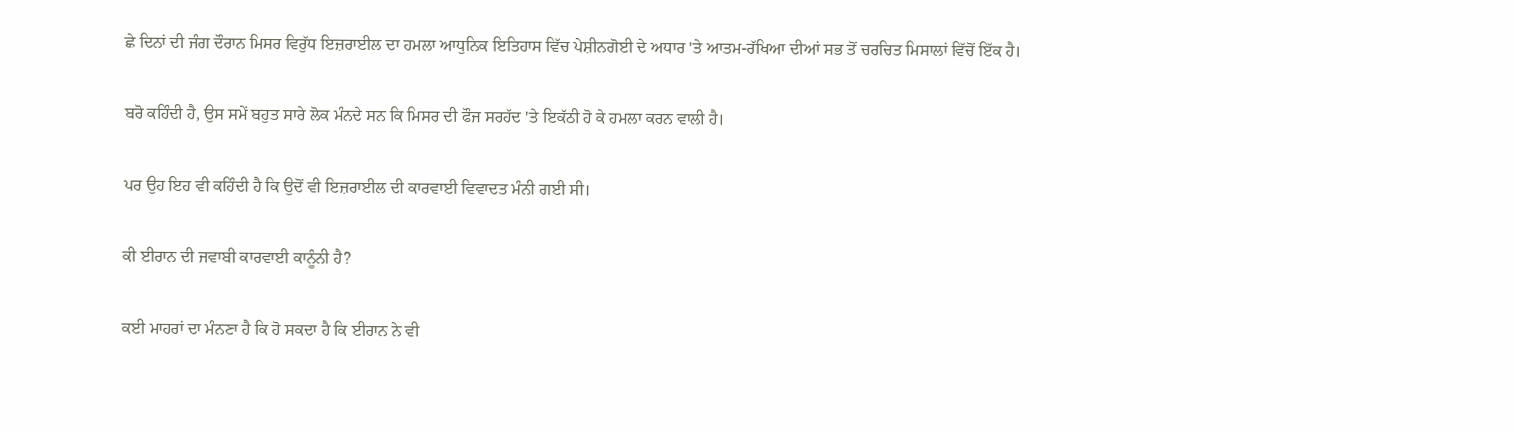ਛੇ ਦਿਨਾਂ ਦੀ ਜੰਗ ਦੌਰਾਨ ਮਿਸਰ ਵਿਰੁੱਧ ਇਜ਼ਰਾਈਲ ਦਾ ਹਮਲਾ ਆਧੁਨਿਕ ਇਤਿਹਾਸ ਵਿੱਚ ਪੇਸ਼ੀਨਗੋਈ ਦੇ ਅਧਾਰ 'ਤੇ ਆਤਮ-ਰੱਖਿਆ ਦੀਆਂ ਸਭ ਤੋਂ ਚਰਚਿਤ ਮਿਸਾਲਾਂ ਵਿੱਚੋਂ ਇੱਕ ਹੈ।

ਬਰੋ ਕਹਿੰਦੀ ਹੈ, ਉਸ ਸਮੇਂ ਬਹੁਤ ਸਾਰੇ ਲੋਕ ਮੰਨਦੇ ਸਨ ਕਿ ਮਿਸਰ ਦੀ ਫੌਜ ਸਰਹੱਦ 'ਤੇ ਇਕੱਠੀ ਹੋ ਕੇ ਹਮਲਾ ਕਰਨ ਵਾਲੀ ਹੈ।

ਪਰ ਉਹ ਇਹ ਵੀ ਕਹਿੰਦੀ ਹੈ ਕਿ ਉਦੋਂ ਵੀ ਇਜ਼ਰਾਈਲ ਦੀ ਕਾਰਵਾਈ ਵਿਵਾਦਤ ਮੰਨੀ ਗਈ ਸੀ।

ਕੀ ਈਰਾਨ ਦੀ ਜਵਾਬੀ ਕਾਰਵਾਈ ਕਾਨੂੰਨੀ ਹੈ?

ਕਈ ਮਾਹਰਾਂ ਦਾ ਮੰਨਣਾ ਹੈ ਕਿ ਹੋ ਸਕਦਾ ਹੈ ਕਿ ਈਰਾਨ ਨੇ ਵੀ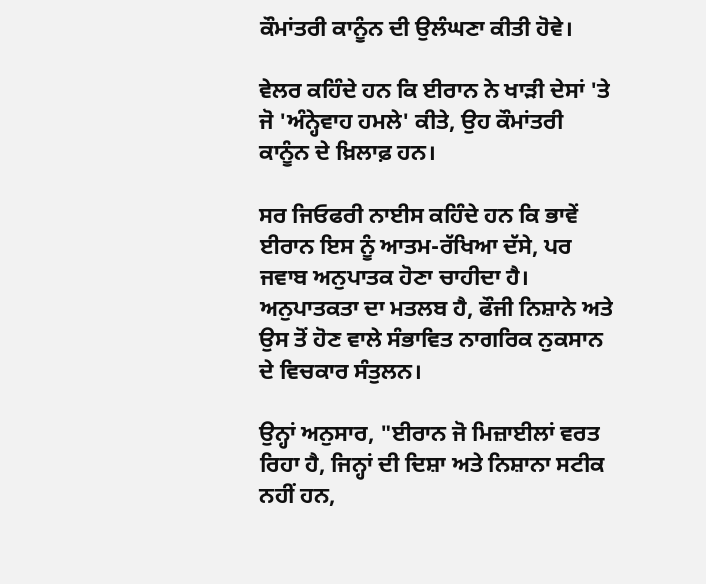ਕੌਮਾਂਤਰੀ ਕਾਨੂੰਨ ਦੀ ਉਲੰਘਣਾ ਕੀਤੀ ਹੋਵੇ।

ਵੇਲਰ ਕਹਿੰਦੇ ਹਨ ਕਿ ਈਰਾਨ ਨੇ ਖਾੜੀ ਦੇਸਾਂ 'ਤੇ ਜੋ 'ਅੰਨ੍ਹੇਵਾਹ ਹਮਲੇ' ਕੀਤੇ, ਉਹ ਕੌਮਾਂਤਰੀ ਕਾਨੂੰਨ ਦੇ ਖ਼ਿਲਾਫ਼ ਹਨ।

ਸਰ ਜਿਓਫਰੀ ਨਾਈਸ ਕਹਿੰਦੇ ਹਨ ਕਿ ਭਾਵੇਂ ਈਰਾਨ ਇਸ ਨੂੰ ਆਤਮ-ਰੱਖਿਆ ਦੱਸੇ, ਪਰ ਜਵਾਬ ਅਨੁਪਾਤਕ ਹੋਣਾ ਚਾਹੀਦਾ ਹੈ। ਅਨੁਪਾਤਕਤਾ ਦਾ ਮਤਲਬ ਹੈ, ਫੌਜੀ ਨਿਸ਼ਾਨੇ ਅਤੇ ਉਸ ਤੋਂ ਹੋਣ ਵਾਲੇ ਸੰਭਾਵਿਤ ਨਾਗਰਿਕ ਨੁਕਸਾਨ ਦੇ ਵਿਚਕਾਰ ਸੰਤੁਲਨ।

ਉਨ੍ਹਾਂ ਅਨੁਸਾਰ, "ਈਰਾਨ ਜੋ ਮਿਜ਼ਾਈਲਾਂ ਵਰਤ ਰਿਹਾ ਹੈ, ਜਿਨ੍ਹਾਂ ਦੀ ਦਿਸ਼ਾ ਅਤੇ ਨਿਸ਼ਾਨਾ ਸਟੀਕ ਨਹੀਂ ਹਨ,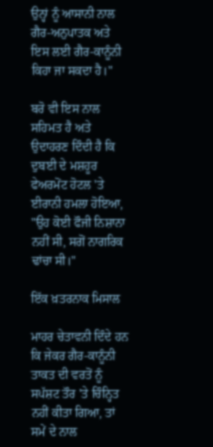ਉਨ੍ਹਾਂ ਨੂੰ ਆਸਾਨੀ ਨਾਲ ਗੈਰ-ਅਨੁਪਾਤਕ ਅਤੇ ਇਸ ਲਈ ਗੈਰ-ਕਾਨੂੰਨੀ ਕਿਹਾ ਜਾ ਸਕਦਾ ਹੈ।"

ਬਰੋ ਵੀ ਇਸ ਨਾਲ ਸਹਿਮਤ ਹੈ ਅਤੇ ਉਦਾਹਰਣ ਦਿੰਦੀ ਹੈ ਕਿ ਦੁਬਈ ਦੇ ਮਸ਼ਹੂਰ ਫੇਅਰਮੋਂਟ ਹੋਟਲ 'ਤੇ ਈਰਾਨੀ ਹਮਲਾ ਹੋਇਆ, "ਉਹ ਕੋਈ ਫੌਜੀ ਨਿਸ਼ਾਨਾ ਨਹੀਂ ਸੀ, ਸਗੋਂ ਨਾਗਰਿਕ ਢਾਂਚਾ ਸੀ।"

ਇੱਕ ਖ਼ਤਰਨਾਕ ਮਿਸਾਲ

ਮਾਹਰ ਚੇਤਾਵਨੀ ਦਿੰਦੇ ਹਨ ਕਿ ਜੇਕਰ ਗੈਰ-ਕਾਨੂੰਨੀ ਤਾਕਤ ਦੀ ਵਰਤੋਂ ਨੂੰ ਸਪੱਸ਼ਟ ਤੌਰ 'ਤੇ ਚਿੰਨ੍ਹਿਤ ਨਹੀਂ ਕੀਤਾ ਗਿਆ, ਤਾਂ ਸਮੇਂ ਦੇ ਨਾਲ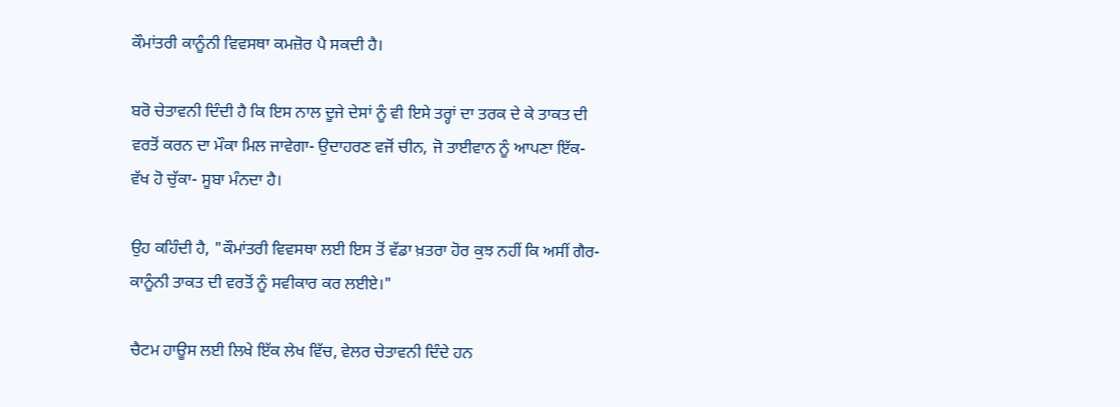ਕੌਮਾਂਤਰੀ ਕਾਨੂੰਨੀ ਵਿਵਸਥਾ ਕਮਜ਼ੋਰ ਪੈ ਸਕਦੀ ਹੈ।

ਬਰੋ ਚੇਤਾਵਨੀ ਦਿੰਦੀ ਹੈ ਕਿ ਇਸ ਨਾਲ ਦੂਜੇ ਦੇਸਾਂ ਨੂੰ ਵੀ ਇਸੇ ਤਰ੍ਹਾਂ ਦਾ ਤਰਕ ਦੇ ਕੇ ਤਾਕਤ ਦੀ ਵਰਤੋਂ ਕਰਨ ਦਾ ਮੌਕਾ ਮਿਲ ਜਾਵੇਗਾ- ਉਦਾਹਰਣ ਵਜੋਂ ਚੀਨ, ਜੋ ਤਾਈਵਾਨ ਨੂੰ ਆਪਣਾ ਇੱਕ- ਵੱਖ ਹੋ ਚੁੱਕਾ- ਸੂਬਾ ਮੰਨਦਾ ਹੈ।

ਉਹ ਕਹਿੰਦੀ ਹੈ, "ਕੌਮਾਂਤਰੀ ਵਿਵਸਥਾ ਲਈ ਇਸ ਤੋਂ ਵੱਡਾ ਖ਼ਤਰਾ ਹੋਰ ਕੁਝ ਨਹੀਂ ਕਿ ਅਸੀਂ ਗੈਰ-ਕਾਨੂੰਨੀ ਤਾਕਤ ਦੀ ਵਰਤੋਂ ਨੂੰ ਸਵੀਕਾਰ ਕਰ ਲਈਏ।"

ਚੈਟਮ ਹਾਊਸ ਲਈ ਲਿਖੇ ਇੱਕ ਲੇਖ ਵਿੱਚ, ਵੇਲਰ ਚੇਤਾਵਨੀ ਦਿੰਦੇ ਹਨ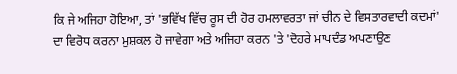ਕਿ ਜੇ ਅਜਿਹਾ ਹੋਇਆ, ਤਾਂ 'ਭਵਿੱਖ ਵਿੱਚ ਰੂਸ ਦੀ ਹੋਰ ਹਮਲਾਵਰਤਾ ਜਾਂ ਚੀਨ ਦੇ ਵਿਸਤਾਰਵਾਦੀ ਕਦਮਾਂ' ਦਾ ਵਿਰੋਧ ਕਰਨਾ ਮੁਸ਼ਕਲ ਹੋ ਜਾਵੇਗਾ ਅਤੇ ਅਜਿਹਾ ਕਰਨ 'ਤੇ 'ਦੋਹਰੇ ਮਾਪਦੰਡ ਅਪਣਾਉਣ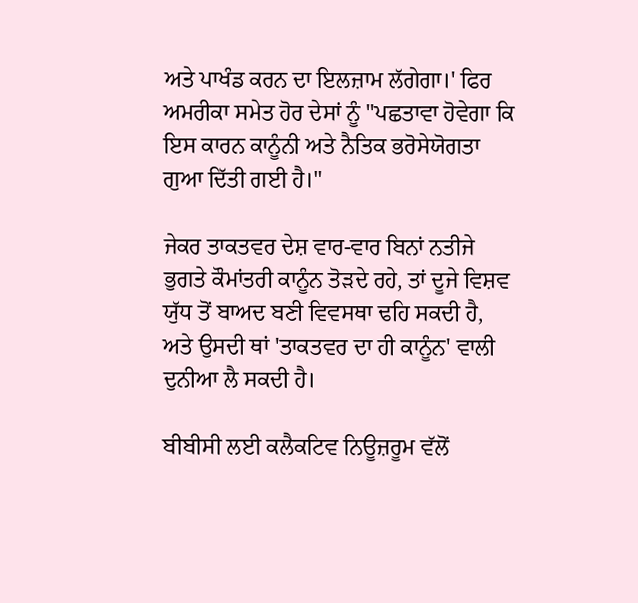ਅਤੇ ਪਾਖੰਡ ਕਰਨ ਦਾ ਇਲਜ਼ਾਮ ਲੱਗੇਗਾ।' ਫਿਰ ਅਮਰੀਕਾ ਸਮੇਤ ਹੋਰ ਦੇਸਾਂ ਨੂੰ "ਪਛਤਾਵਾ ਹੋਵੇਗਾ ਕਿ ਇਸ ਕਾਰਨ ਕਾਨੂੰਨੀ ਅਤੇ ਨੈਤਿਕ ਭਰੋਸੇਯੋਗਤਾ ਗੁਆ ਦਿੱਤੀ ਗਈ ਹੈ।"

ਜੇਕਰ ਤਾਕਤਵਰ ਦੇਸ਼ ਵਾਰ-ਵਾਰ ਬਿਨਾਂ ਨਤੀਜੇ ਭੁਗਤੇ ਕੌਮਾਂਤਰੀ ਕਾਨੂੰਨ ਤੋੜਦੇ ਰਹੇ, ਤਾਂ ਦੂਜੇ ਵਿਸ਼ਵ ਯੁੱਧ ਤੋਂ ਬਾਅਦ ਬਣੀ ਵਿਵਸਥਾ ਢਹਿ ਸਕਦੀ ਹੈ, ਅਤੇ ਉਸਦੀ ਥਾਂ 'ਤਾਕਤਵਰ ਦਾ ਹੀ ਕਾਨੂੰਨ' ਵਾਲੀ ਦੁਨੀਆ ਲੈ ਸਕਦੀ ਹੈ।

ਬੀਬੀਸੀ ਲਈ ਕਲੈਕਟਿਵ ਨਿਊਜ਼ਰੂਮ ਵੱਲੋਂ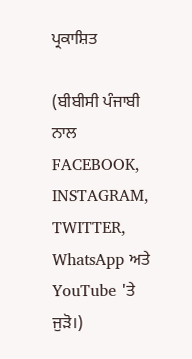ਪ੍ਰਕਾਸ਼ਿਤ

(ਬੀਬੀਸੀ ਪੰਜਾਬੀ ਨਾਲ FACEBOOK, INSTAGRAM, TWITTER, WhatsApp ਅਤੇ YouTube 'ਤੇ ਜੁੜੋ।)